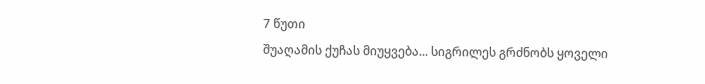7 წუთი
შუაღამის ქუჩას მიუყვება... სიგრილეს გრძნობს ყოველი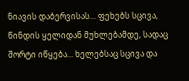ნიავის დაბერვისას... ფეხებს სცივა, წინდის ყელიდან მუხლებამდე, სადაც შორტი იწყება... ხელებსაც სცივა და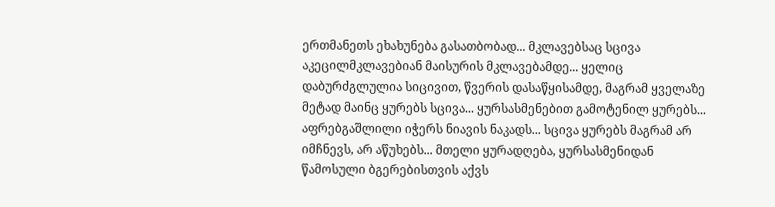ერთმანეთს ეხახუნება გასათბობად... მკლავებსაც სცივა აკეცილმკლავებიან მაისურის მკლავებამდე... ყელიც დაბურძგლულია სიცივით, წვერის დასაწყისამდე, მაგრამ ყველაზე მეტად მაინც ყურებს სცივა... ყურსასმენებით გამოტენილ ყურებს... აფრებგაშლილი იჭერს ნიავის ნაკადს... სცივა ყურებს მაგრამ არ იმჩნევს, არ აწუხებს... მთელი ყურადღება, ყურსასმენიდან წამოსული ბგერებისთვის აქვს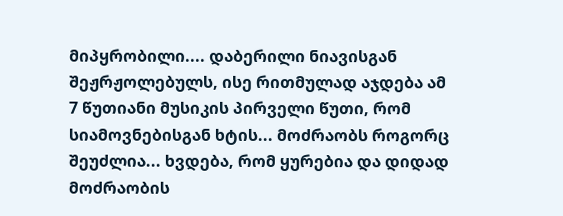მიპყრობილი.... დაბერილი ნიავისგან შეჟრჟოლებულს, ისე რითმულად აჯდება ამ 7 წუთიანი მუსიკის პირველი წუთი, რომ სიამოვნებისგან ხტის... მოძრაობს როგორც შეუძლია... ხვდება, რომ ყურებია და დიდად მოძრაობის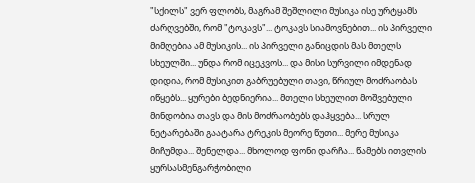"სქილს" ვერ ფლობს, მაგრამ შეშლილი მუსიკა ისე ურტყამს ძარღვებში, რომ "ტოკავს"... ტოკავს სიამოვნებით... ის პირველი მიმღებია ამ მუსიკის... ის პირველი განიცდის მას მთელს სხეულში... უნდა რომ იცეკვოს... და მისი სურვილი იმდენად დიდია, რომ მუსიკით გაბრუებული თავი, წრიულ მოძრაობას იწყებს... ყურები ბედნიერია... მთელი სხეულით მოშვებული მინდობია თავს და მის მოძრაობებს დაჰყვება... სრულ ნეტარებაში გაატარა ტრეკის მეორე წუთი... მერე მუსიკა მიჩუმდა... შენელდა... მხოლოდ ფონი დარჩა... წამებს ითვლის ყურსასმენგარჭობილი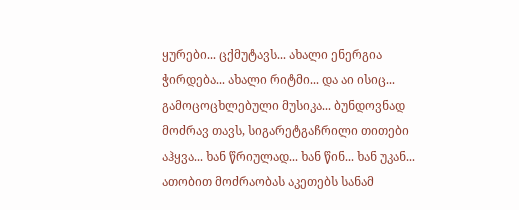ყურები... ცქმუტავს... ახალი ენერგია ჭირდება... ახალი რიტმი... და აი ისიც... გამოცოცხლებული მუსიკა... ბუნდოვნად მოძრავ თავს, სიგარეტგაჩრილი თითები აჰყვა... ხან წრიულად... ხან წინ... ხან უკან... ათობით მოძრაობას აკეთებს სანამ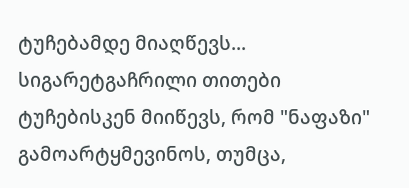ტუჩებამდე მიაღწევს... სიგარეტგაჩრილი თითები ტუჩებისკენ მიიწევს, რომ "ნაფაზი" გამოარტყმევინოს, თუმცა,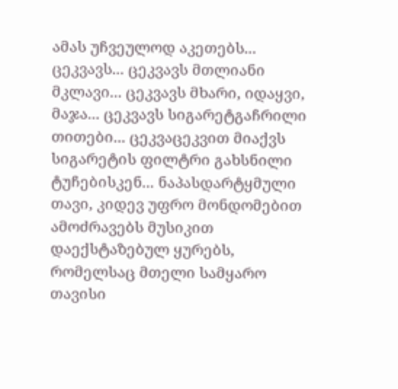ამას უჩვეულოდ აკეთებს... ცეკვავს... ცეკვავს მთლიანი მკლავი... ცეკვავს მხარი, იდაყვი, მაჯა... ცეკვავს სიგარეტგაჩრილი თითები... ცეკვაცეკვით მიაქვს სიგარეტის ფილტრი გახსნილი ტუჩებისკენ... ნაპასდარტყმული თავი, კიდევ უფრო მონდომებით ამოძრავებს მუსიკით დაექსტაზებულ ყურებს, რომელსაც მთელი სამყარო თავისი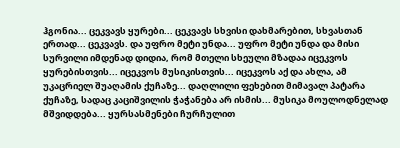ჰგონია... ცეკვავს ყურები... ცეკვავს სხვისი დახმარებით, სხვასთან ერთად... ცეკვავს. და უფრო მეტი უნდა... უფრო მეტი უნდა და მისი სურვილი იმდენად დიდია, რომ მთელი სხეული მზადაა იცეკვოს ყურებისთვის... იცეკვოს მუსიკისთვის... იცეკვოს აქ და ახლა, ამ უკაცრიელ შუაღამის ქუჩაზე... დაღლილი ფეხებით მიმავალ პატარა ქუჩაზე, სადაც კაციშვილის ჭაჭანება არ ისმის... მუსიკა მოულოდნელად მშვიდდება... ყურსასმენები ჩურჩულით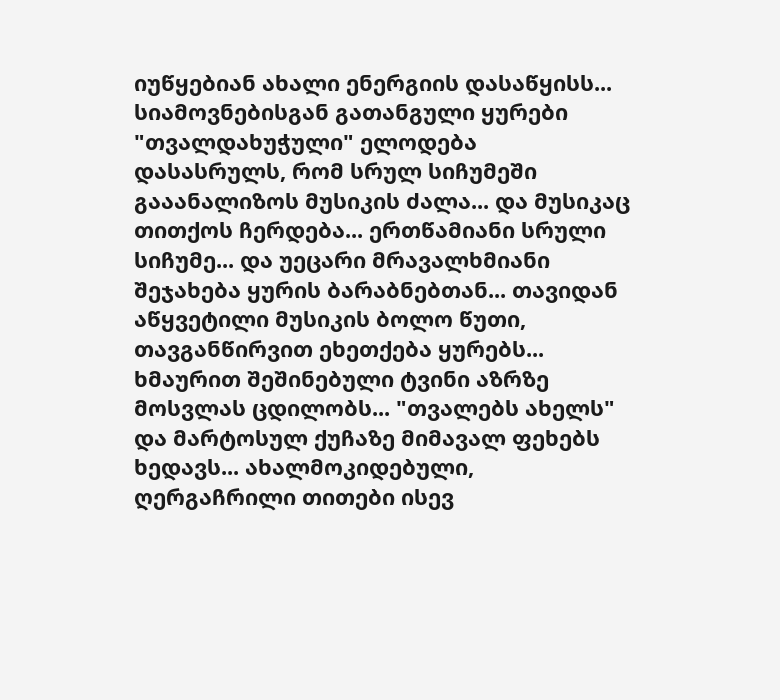იუწყებიან ახალი ენერგიის დასაწყისს... სიამოვნებისგან გათანგული ყურები "თვალდახუჭული" ელოდება დასასრულს, რომ სრულ სიჩუმეში გააანალიზოს მუსიკის ძალა... და მუსიკაც თითქოს ჩერდება... ერთწამიანი სრული სიჩუმე... და უეცარი მრავალხმიანი შეჯახება ყურის ბარაბნებთან... თავიდან აწყვეტილი მუსიკის ბოლო წუთი, თავგანწირვით ეხეთქება ყურებს... ხმაურით შეშინებული ტვინი აზრზე მოსვლას ცდილობს... "თვალებს ახელს" და მარტოსულ ქუჩაზე მიმავალ ფეხებს ხედავს... ახალმოკიდებული, ღერგაჩრილი თითები ისევ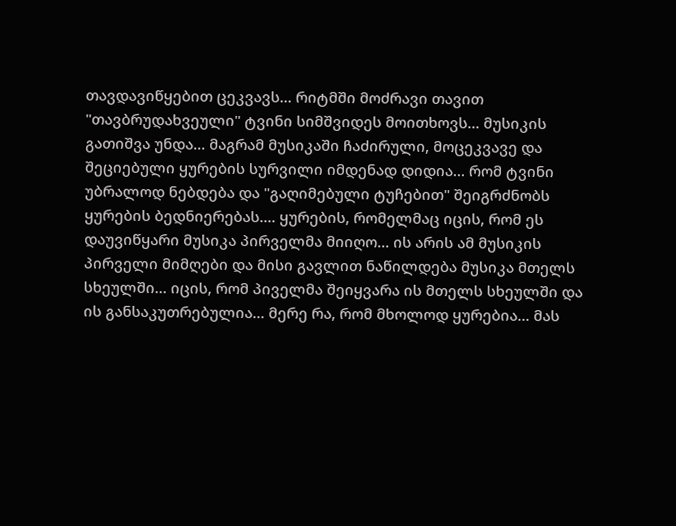თავდავიწყებით ცეკვავს... რიტმში მოძრავი თავით "თავბრუდახვეული" ტვინი სიმშვიდეს მოითხოვს... მუსიკის გათიშვა უნდა... მაგრამ მუსიკაში ჩაძირული, მოცეკვავე და შეციებული ყურების სურვილი იმდენად დიდია... რომ ტვინი უბრალოდ ნებდება და "გაღიმებული ტუჩებით" შეიგრძნობს ყურების ბედნიერებას.... ყურების, რომელმაც იცის, რომ ეს დაუვიწყარი მუსიკა პირველმა მიიღო... ის არის ამ მუსიკის პირველი მიმღები და მისი გავლით ნაწილდება მუსიკა მთელს სხეულში... იცის, რომ პიველმა შეიყვარა ის მთელს სხეულში და ის განსაკუთრებულია... მერე რა, რომ მხოლოდ ყურებია... მას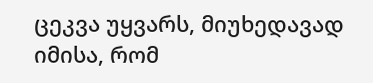ცეკვა უყვარს, მიუხედავად იმისა, რომ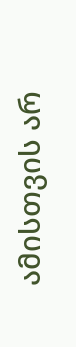ამისთვის არ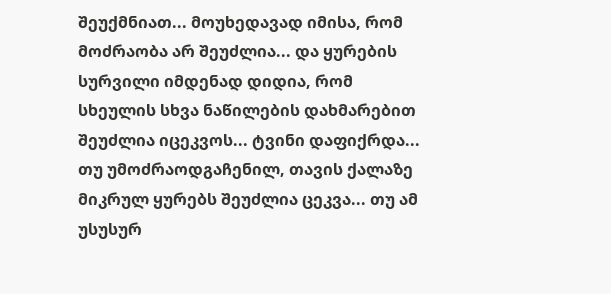შეუქმნიათ... მოუხედავად იმისა, რომ მოძრაობა არ შეუძლია... და ყურების სურვილი იმდენად დიდია, რომ სხეულის სხვა ნაწილების დახმარებით შეუძლია იცეკვოს... ტვინი დაფიქრდა... თუ უმოძრაოდგაჩენილ, თავის ქალაზე მიკრულ ყურებს შეუძლია ცეკვა... თუ ამ უსუსურ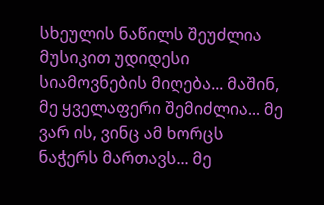სხეულის ნაწილს შეუძლია მუსიკით უდიდესი სიამოვნების მიღება... მაშინ, მე ყველაფერი შემიძლია... მე ვარ ის, ვინც ამ ხორცს ნაჭერს მართავს... მე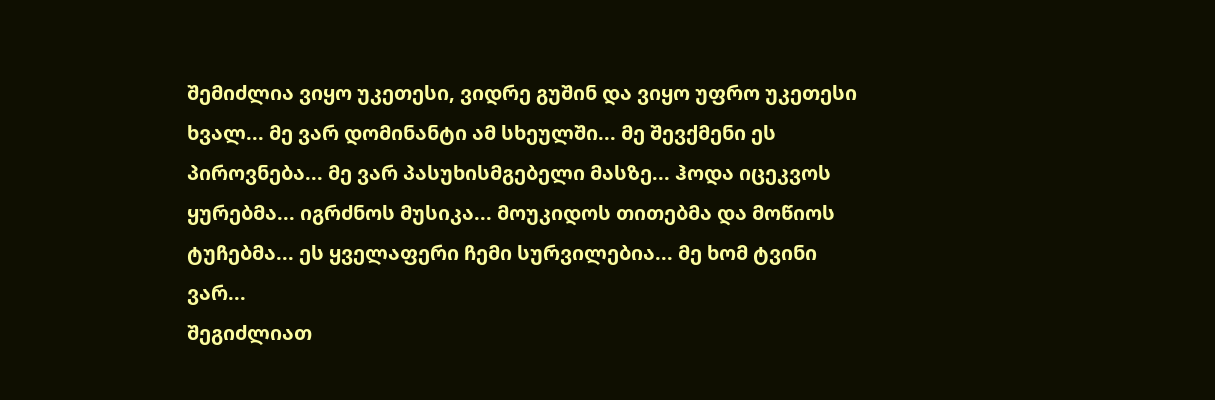შემიძლია ვიყო უკეთესი, ვიდრე გუშინ და ვიყო უფრო უკეთესი ხვალ... მე ვარ დომინანტი ამ სხეულში... მე შევქმენი ეს პიროვნება... მე ვარ პასუხისმგებელი მასზე... ჰოდა იცეკვოს ყურებმა... იგრძნოს მუსიკა... მოუკიდოს თითებმა და მოწიოს ტუჩებმა... ეს ყველაფერი ჩემი სურვილებია... მე ხომ ტვინი ვარ...
შეგიძლიათ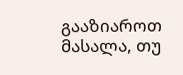გააზიაროთ მასალა, თუ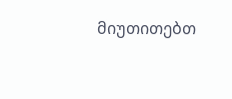მიუთითებთ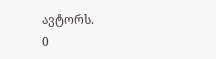ავტორს.
0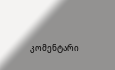კომენტარი